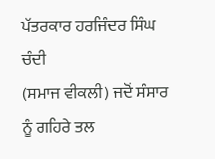ਪੱਤਰਕਾਰ ਹਰਜਿੰਦਰ ਸਿੰਘ ਚੰਦੀ
(ਸਮਾਜ ਵੀਕਲੀ) ਜਦੋਂ ਸੰਸਾਰ ਨੂੰ ਗਹਿਰੇ ਤਲ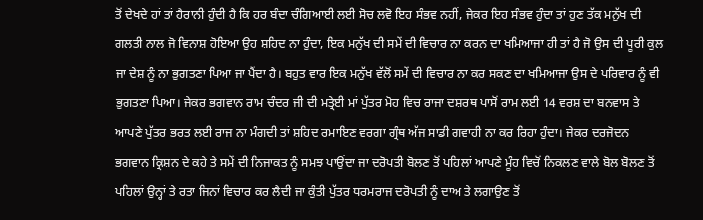ਤੋਂ ਦੇਖਦੇ ਹਾਂ ਤਾਂ ਹੈਰਾਨੀ ਹੁੰਦੀ ਹੈ ਕਿ ਹਰ ਬੰਦਾ ਚੰਗਿਆਈ ਲਈ ਸੋਚ ਲਵੋ ਇਹ ਸੰਭਵ ਨਹੀਂ, ਜੇਕਰ ਇਹ ਸੰਭਵ ਹੁੰਦਾ ਤਾਂ ਹੁਣ ਤੱਕ ਮਨੁੱਖ ਦੀ ਗਲਤੀ ਨਾਲ ਜੋ ਵਿਨਾਸ਼ ਹੋਇਆ ਉਹ ਸ਼ਹਿਦ ਨਾ ਹੁੰਦਾ, ਇਕ ਮਨੁੱਖ ਦੀ ਸਮੇਂ ਦੀ ਵਿਚਾਰ ਨਾ ਕਰਨ ਦਾ ਖਮਿਆਜਾ ਹੀ ਤਾਂ ਹੈ ਜੋ ਉਸ ਦੀ ਪੂਰੀ ਕੁਲ ਜਾ ਦੇਸ਼ ਨੂੰ ਨਾ ਭੁਗਤਣਾ ਪਿਆ ਜਾ ਪੈਂਦਾ ਹੈ। ਬਹੁਤ ਵਾਰ ਇਕ ਮਨੁੱਖ ਵੱਲੋਂ ਸਮੇਂ ਦੀ ਵਿਚਾਰ ਨਾ ਕਰ ਸਕਣ ਦਾ ਖਮਿਆਜਾ ਉਸ ਦੇ ਪਰਿਵਾਰ ਨੂੰ ਵੀ ਭੁਗਤਣਾ ਪਿਆ। ਜੇਕਰ ਭਗਵਾਨ ਰਾਮ ਚੰਦਰ ਜੀ ਦੀ ਮਤ੍ਰੇਈ ਮਾਂ ਪੁੱਤਰ ਮੋਹ ਵਿਚ ਰਾਜਾ ਦਸ਼ਰਥ ਪਾਸੋਂ ਰਾਮ ਲਈ 14 ਵਰਸ਼ ਦਾ ਬਨਵਾਸ ਤੇ ਆਪਣੇ ਪੁੱਤਰ ਭਰਤ ਲਈ ਰਾਜ ਨਾ ਮੰਗਦੀ ਤਾਂ ਸ਼ਹਿਦ ਰਮਾਇਣ ਵਰਗਾ ਗ੍ਰੰਥ ਅੱਜ ਸਾਡੀ ਗਵਾਹੀ ਨਾ ਕਰ ਰਿਹਾ ਹੁੰਦਾ। ਜੇਕਰ ਦਰਜੋਦਨ ਭਗਵਾਨ ਕ੍ਰਿਸ਼ਨ ਦੇ ਕਹੇ ਤੇ ਸਮੇਂ ਦੀ ਨਿਜਾਕਤ ਨੂੰ ਸਮਝ ਪਾਉਂਦਾ ਜਾ ਦਰੋਪਤੀ ਬੋਲਣ ਤੋਂ ਪਹਿਲਾਂ ਆਪਣੇ ਮੂੰਹ ਵਿਚੋਂ ਨਿਕਲਣ ਵਾਲੇ ਬੋਲ ਬੋਲਣ ਤੋਂ ਪਹਿਲਾਂ ਉਨ੍ਹਾਂ ਤੇ ਰਤਾ ਜਿਨਾਂ ਵਿਚਾਰ ਕਰ ਲੈਦੀ ਜਾ ਕੁੰਤੀ ਪੁੱਤਰ ਧਰਮਰਾਜ ਦਰੋਪਤੀ ਨੂੰ ਦਾਅ ਤੇ ਲਗਾਉਣ ਤੋਂ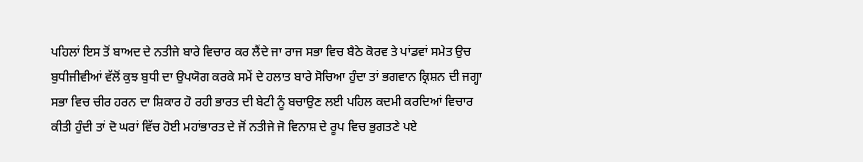ਪਹਿਲਾਂ ਇਸ ਤੋਂ ਬਾਅਦ ਦੇ ਨਤੀਜੇ ਬਾਰੇ ਵਿਚਾਰ ਕਰ ਲੈਂਦੇ ਜਾ ਰਾਜ ਸਭਾ ਵਿਚ ਬੈਠੇ ਕੋਰਵ ਤੇ ਪਾਂਡਵਾਂ ਸਮੇਤ ਉਚ ਬੁਧੀਜੀਵੀਆਂ ਵੱਲੋਂ ਕੁਝ ਬੁਧੀ ਦਾ ਉਪਯੋਗ ਕਰਕੇ ਸਮੇਂ ਦੇ ਹਲਾਤ ਬਾਰੇ ਸੋਚਿਆ ਹੁੰਦਾ ਤਾਂ ਭਗਵਾਨ ਕ੍ਰਿਸ਼ਨ ਦੀ ਜਗ੍ਹਾ ਸਭਾ ਵਿਚ ਚੀਰ ਹਰਨ ਦਾ ਸ਼ਿਕਾਰ ਹੋ ਰਹੀ ਭਾਰਤ ਦੀ ਬੇਟੀ ਨੂੰ ਬਚਾਉਣ ਲਈ ਪਹਿਲ ਕਦਮੀ ਕਰਦਿਆਂ ਵਿਚਾਰ ਕੀਤੀ ਹੁੰਦੀ ਤਾਂ ਦੋ ਘਰਾਂ ਵਿੱਚ ਹੋਈ ਮਹਾਂਭਾਰਤ ਦੇ ਜੋਂ ਨਤੀਜੇ ਜੋ ਵਿਨਾਸ਼ ਦੇ ਰੂਪ ਵਿਚ ਭੁਗਤਣੇ ਪਏ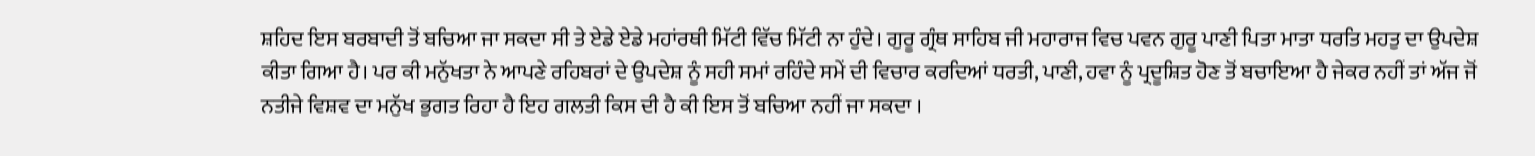ਸ਼ਹਿਦ ਇਸ ਬਰਬਾਦੀ ਤੋਂ ਬਚਿਆ ਜਾ ਸਕਦਾ ਸੀ ਤੇ ਏਡੇ ਏਡੇ ਮਹਾਂਰਥੀ ਮਿੱਟੀ ਵਿੱਚ ਮਿੱਟੀ ਨਾ ਹੁੰਦੇ। ਗੁਰੂ ਗ੍ਰੰਥ ਸਾਹਿਬ ਜੀ ਮਹਾਰਾਜ ਵਿਚ ਪਵਨ ਗੁਰੂ ਪਾਣੀ ਪਿਤਾ ਮਾਤਾ ਧਰਤਿ ਮਹਤੁ ਦਾ ਉਪਦੇਸ਼ ਕੀਤਾ ਗਿਆ ਹੈ। ਪਰ ਕੀ ਮਨੁੱਖਤਾ ਨੇ ਆਪਣੇ ਰਹਿਬਰਾਂ ਦੇ ਉਪਦੇਸ਼ ਨੂੰ ਸਹੀ ਸਮਾਂ ਰਹਿੰਦੇ ਸਮੇਂ ਦੀ ਵਿਚਾਰ ਕਰਦਿਆਂ ਧਰਤੀ, ਪਾਣੀ, ਹਵਾ ਨੂੰ ਪ੍ਰਦੂਸ਼ਿਤ ਹੋਣ ਤੋਂ ਬਚਾਇਆ ਹੈ ਜੇਕਰ ਨਹੀਂ ਤਾਂ ਅੱਜ ਜੋਂ ਨਤੀਜੇ ਵਿਸ਼ਵ ਦਾ ਮਨੁੱਖ ਭੁਗਤ ਰਿਹਾ ਹੈ ਇਹ ਗਲਤੀ ਕਿਸ ਦੀ ਹੈ ਕੀ ਇਸ ਤੋਂ ਬਚਿਆ ਨਹੀਂ ਜਾ ਸਕਦਾ ।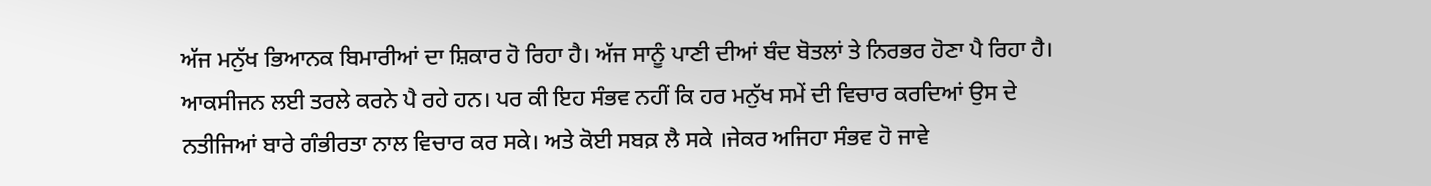ਅੱਜ ਮਨੁੱਖ ਭਿਆਨਕ ਬਿਮਾਰੀਆਂ ਦਾ ਸ਼ਿਕਾਰ ਹੋ ਰਿਹਾ ਹੈ। ਅੱਜ ਸਾਨੂੰ ਪਾਣੀ ਦੀਆਂ ਬੰਦ ਬੋਤਲਾਂ ਤੇ ਨਿਰਭਰ ਹੋਣਾ ਪੈ ਰਿਹਾ ਹੈ। ਆਕਸੀਜਨ ਲਈ ਤਰਲੇ ਕਰਨੇ ਪੈ ਰਹੇ ਹਨ। ਪਰ ਕੀ ਇਹ ਸੰਭਵ ਨਹੀਂ ਕਿ ਹਰ ਮਨੁੱਖ ਸਮੇਂ ਦੀ ਵਿਚਾਰ ਕਰਦਿਆਂ ਉਸ ਦੇ ਨਤੀਜਿਆਂ ਬਾਰੇ ਗੰਭੀਰਤਾ ਨਾਲ ਵਿਚਾਰ ਕਰ ਸਕੇ। ਅਤੇ ਕੋਈ ਸਬਕ਼ ਲੈ ਸਕੇ ।ਜੇਕਰ ਅਜਿਹਾ ਸੰਭਵ ਹੋ ਜਾਵੇ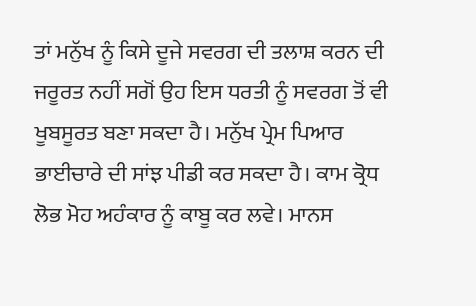ਤਾਂ ਮਨੁੱਖ ਨੂੰ ਕਿਸੇ ਦੂਜੇ ਸਵਰਗ ਦੀ ਤਲਾਸ਼ ਕਰਨ ਦੀ ਜਰੂਰਤ ਨਹੀਂ ਸਗੋਂ ਉਹ ਇਸ ਧਰਤੀ ਨੂੰ ਸਵਰਗ ਤੋਂ ਵੀ ਖੂਬਸੂਰਤ ਬਣਾ ਸਕਦਾ ਹੈ। ਮਨੁੱਖ ਪ੍ਰੇਮ ਪਿਆਰ ਭਾਈਚਾਰੇ ਦੀ ਸਾਂਝ ਪੀਡੀ ਕਰ ਸਕਦਾ ਹੈ। ਕਾਮ ਕ੍ਰੋਧ ਲੋਭ ਮੋਹ ਅਹੰਕਾਰ ਨੂੰ ਕਾਬੂ ਕਰ ਲਵੇ। ਮਾਨਸ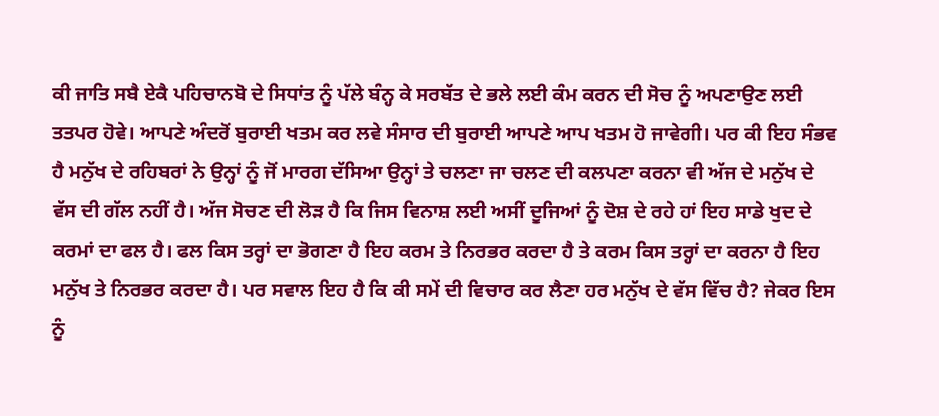ਕੀ ਜਾਤਿ ਸਬੈ ਏਕੈ ਪਹਿਚਾਨਬੋ ਦੇ ਸਿਧਾਂਤ ਨੂੰ ਪੱਲੇ ਬੰਨ੍ਹ ਕੇ ਸਰਬੱਤ ਦੇ ਭਲੇ ਲਈ ਕੰਮ ਕਰਨ ਦੀ ਸੋਚ ਨੂੰ ਅਪਣਾਉਣ ਲਈ ਤਤਪਰ ਹੋਵੇ। ਆਪਣੇ ਅੰਦਰੋਂ ਬੁਰਾਈ ਖਤਮ ਕਰ ਲਵੇ ਸੰਸਾਰ ਦੀ ਬੁਰਾਈ ਆਪਣੇ ਆਪ ਖਤਮ ਹੋ ਜਾਵੇਗੀ। ਪਰ ਕੀ ਇਹ ਸੰਭਵ ਹੈ ਮਨੁੱਖ ਦੇ ਰਹਿਬਰਾਂ ਨੇ ਉਨ੍ਹਾਂ ਨੂੰ ਜੋਂ ਮਾਰਗ ਦੱਸਿਆ ਉਨ੍ਹਾਂ ਤੇ ਚਲਣਾ ਜਾ ਚਲਣ ਦੀ ਕਲਪਣਾ ਕਰਨਾ ਵੀ ਅੱਜ ਦੇ ਮਨੁੱਖ ਦੇ ਵੱਸ ਦੀ ਗੱਲ ਨਹੀਂ ਹੈ। ਅੱਜ ਸੋਚਣ ਦੀ ਲੋੜ ਹੈ ਕਿ ਜਿਸ ਵਿਨਾਸ਼ ਲਈ ਅਸੀਂ ਦੂਜਿਆਂ ਨੂੰ ਦੋਸ਼ ਦੇ ਰਹੇ ਹਾਂ ਇਹ ਸਾਡੇ ਖੁਦ ਦੇ ਕਰਮਾਂ ਦਾ ਫਲ ਹੈ। ਫਲ ਕਿਸ ਤਰ੍ਹਾਂ ਦਾ ਭੋਗਣਾ ਹੈ ਇਹ ਕਰਮ ਤੇ ਨਿਰਭਰ ਕਰਦਾ ਹੈ ਤੇ ਕਰਮ ਕਿਸ ਤਰ੍ਹਾਂ ਦਾ ਕਰਨਾ ਹੈ ਇਹ ਮਨੁੱਖ ਤੇ ਨਿਰਭਰ ਕਰਦਾ ਹੈ। ਪਰ ਸਵਾਲ ਇਹ ਹੈ ਕਿ ਕੀ ਸਮੇਂ ਦੀ ਵਿਚਾਰ ਕਰ ਲੈਣਾ ਹਰ ਮਨੁੱਖ ਦੇ ਵੱਸ ਵਿੱਚ ਹੈ? ਜੇਕਰ ਇਸ ਨੂੰ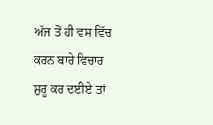ਅੱਜ ਤੋਂ ਹੀ ਵਸ ਵਿੱਚ ਕਰਨ ਬਾਰੇ ਵਿਚਾਰ ਸ਼ੁਰੂ ਕਰ ਦਈਏ ਤਾਂ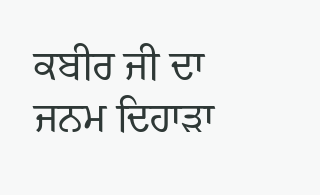ਕਬੀਰ ਜੀ ਦਾ ਜਨਮ ਦਿਹਾੜਾ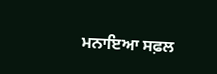ਮਨਾਇਆ ਸਫ਼ਲ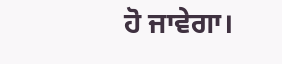ਹੋ ਜਾਵੇਗਾ।